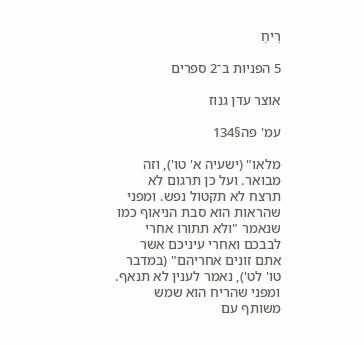רֵיחַ

5 הפניות ב־2 ספרים

אוצר עדן גנוז

עמ' פה§134

מלאו" (ישעיה א' טו'), וזה מבואר. ועל כן תרגום לא תרצח לא תקטול נפש. ומפני שהראות הוא סבת הניאוף כמו שנאמר "ולא תתורו אחרי לבבכם ואחרי עיניכם אשר אתם זונים אחריהם" (במדבר טו' לט'), נאמר לענין לא תנאף. ומפני שהריח הוא שמש משותף עם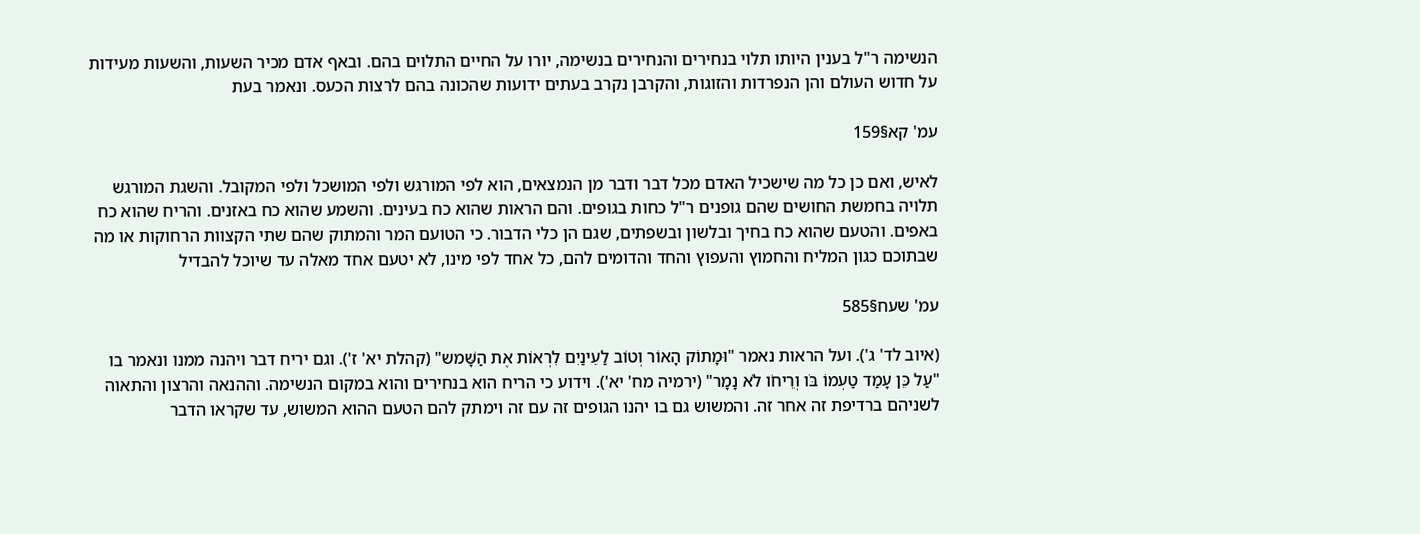הנשימה ר"ל בענין היותו תלוי בנחירים והנחירים בנשימה, יורו על החיים התלוים בהם. ובאף אדם מכיר השעות, והשעות מעידות על חדוש העולם והן הנפרדות והזוגות, והקרבן נקרב בעתים ידועות שהכונה בהם לרצות הכעס. ונאמר בעת

עמ' קא§159

לאיש, ואם כן כל מה שישכיל האדם מכל דבר ודבר מן הנמצאים, הוא לפי המורגש ולפי המושכל ולפי המקובל. והשגת המורגש תלויה בחמשת החושים שהם גופנים ר"ל כחות בגופים. והם הראות שהוא כח בעינים. והשמע שהוא כח באזנים. והריח שהוא כח באפים. והטעם שהוא כח בחיך ובלשון ובשפתים, שגם הן כלי הדבור. כי הטועם המר והמתוק שהם שתי הקצוות הרחוקות או מה שבתוכם כגון המליח והחמוץ והעפוץ והחד והדומים להם, כל אחד לפי מינו, לא יטעם אחד מאלה עד שיוכל להבדיל

עמ' שעח§585

(איוב לד' ג'). ועל הראות נאמר "וּמָתוֹק הָאוֹר וְטוֹב לַעֵינַיִם לִרְאוֹת אֶת הַשָּׁמש" (קהלת יא' ז'). וגם יריח דבר ויהנה ממנו ונאמר בו "עַל כֵּן עָמַד טַעְמוֹ בֹּו וְרֵיחֹו לֹא נָמָר" (ירמיה מח' יא'). וידוע כי הריח הוא בנחירים והוא במקום הנשימה. וההנאה והרצון והתאוה לשניהם ברדיפת זה אחר זה. והמשוש גם בו יהנו הגופים זה עם זה וימתק להם הטעם ההוא המשוש, עד שקראו הדבר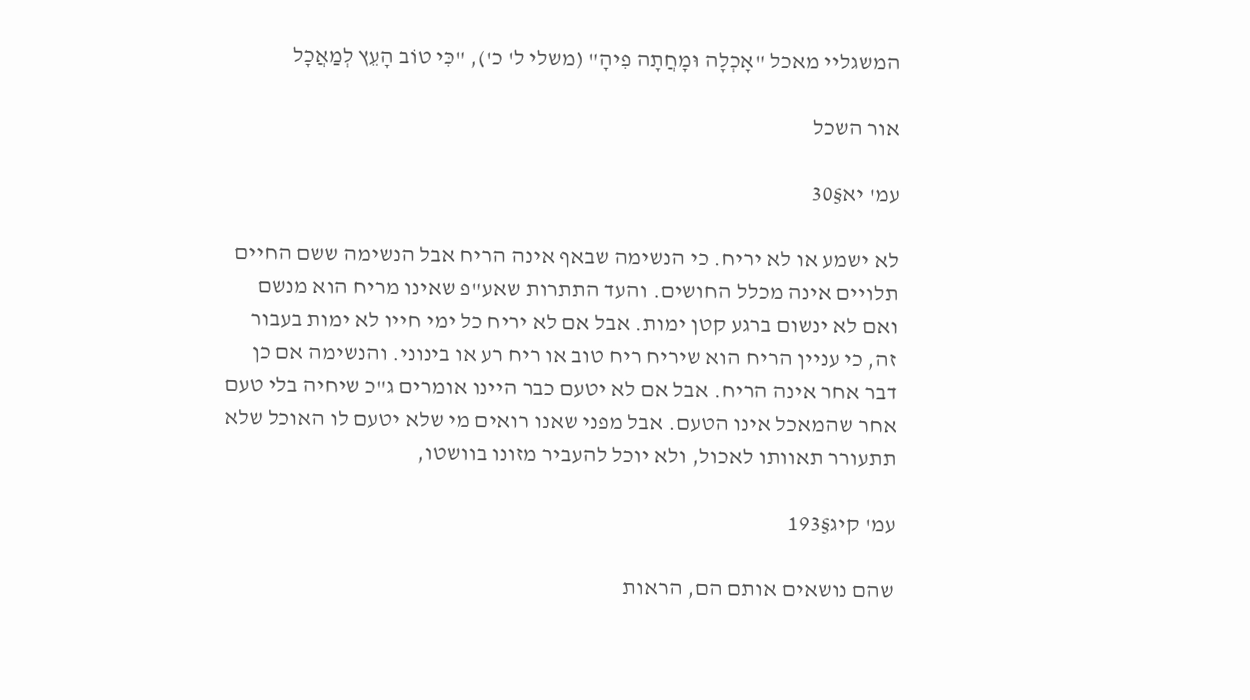המשגליי מאכל "אָכְלָה וּמָחֲתָה פִיהָ" (משלי ל' כ'), "כִּי טוֹב הָעֵץ לְמַאֲכָל

אור השכל

עמ' יא§30

לא ישמע או לא יריח. כי הנשימה שבאף אינה הריח אבל הנשימה ששם החיים תלויים אינה מכלל החושים. והעד התתרות שאע"פ שאינו מריח הוא מנשם ואם לא ינשום ברגע קטן ימות. אבל אם לא יריח כל ימי חייו לא ימות בעבור זה, כי עניין הריח הוא שיריח ריח טוב או ריח רע או בינוני. והנשימה אם כן דבר אחר אינה הריח. אבל אם לא יטעם כבר היינו אומרים ג"כ שיחיה בלי טעם אחר שהמאכל אינו הטעם. אבל מפני שאנו רואים מי שלא יטעם לו האוכל שלא תתעורר תאוותו לאכול, ולא יוכל להעביר מזונו בוושטו,

עמ' קיג§193

שהם נושאים אותם הם, הראות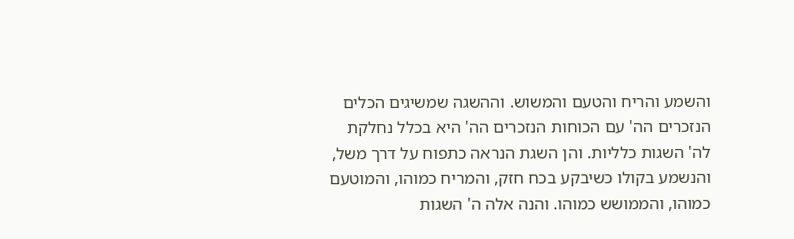והשמע והריח והטעם והמשוש. וההשגה שמשיגים הכלים הנזכרים הה' עם הכוחות הנזכרים הה' היא בכלל נחלקת לה' השגות כלליות. והן השגת הנראה כתפוח על דרך משל, והנשמע בקולו כשיבקע בכח חזק, והמריח כמוהו, והמוטעם כמוהו, והממושש כמוהו. והנה אלה ה' השגות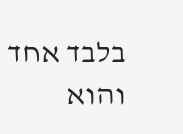בלבד אחד והוא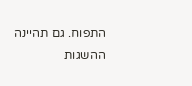התפוח. גם תהיינה ההשגות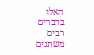האלו בדברים רבים משתנים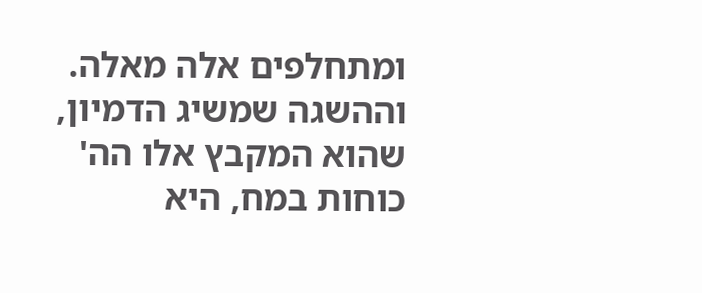ומתחלפים אלה מאלה. וההשגה שמשיג הדמיון, שהוא המקבץ אלו הה' כוחות במח, היא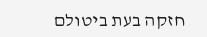חזקה בעת ביטולם